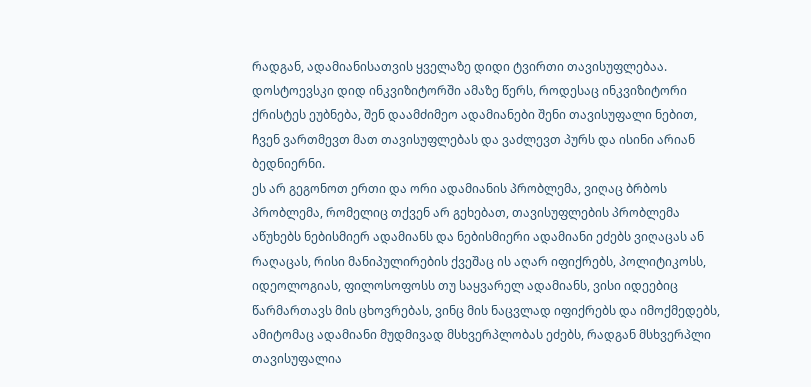რადგან, ადამიანისათვის ყველაზე დიდი ტვირთი თავისუფლებაა.
დოსტოევსკი დიდ ინკვიზიტორში ამაზე წერს, როდესაც ინკვიზიტორი ქრისტეს ეუბნება, შენ დაამძიმეო ადამიანები შენი თავისუფალი ნებით, ჩვენ ვართმევთ მათ თავისუფლებას და ვაძლევთ პურს და ისინი არიან ბედნიერნი.
ეს არ გეგონოთ ერთი და ორი ადამიანის პრობლემა, ვიღაც ბრბოს პრობლემა, რომელიც თქვენ არ გეხებათ, თავისუფლების პრობლემა აწუხებს ნებისმიერ ადამიანს და ნებისმიერი ადამიანი ეძებს ვიღაცას ან რაღაცას, რისი მანიპულირების ქვეშაც ის აღარ იფიქრებს, პოლიტიკოსს, იდეოლოგიას, ფილოსოფოსს თუ საყვარელ ადამიანს, ვისი იდეებიც წარმართავს მის ცხოვრებას, ვინც მის ნაცვლად იფიქრებს და იმოქმედებს, ამიტომაც ადამიანი მუდმივად მსხვერპლობას ეძებს, რადგან მსხვერპლი თავისუფალია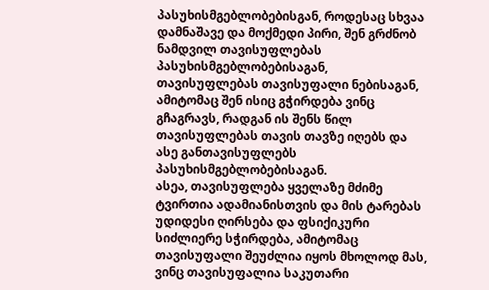პასუხისმგებლობებისგან, როდესაც სხვაა დამნაშავე და მოქმედი პირი, შენ გრძნობ ნამდვილ თავისუფლებას პასუხისმგებლობებისაგან, თავისუფლებას თავისუფალი ნებისაგან, ამიტომაც შენ ისიც გჭირდება ვინც გჩაგრავს, რადგან ის შენს წილ თავისუფლებას თავის თავზე იღებს და ასე განთავისუფლებს პასუხისმგებლობებისაგან.
ასეა, თავისუფლება ყველაზე მძიმე ტვირთია ადამიანისთვის და მის ტარებას უდიდესი ღირსება და ფსიქიკური სიძლიერე სჭირდება, ამიტომაც თავისუფალი შეუძლია იყოს მხოლოდ მას, ვინც თავისუფალია საკუთარი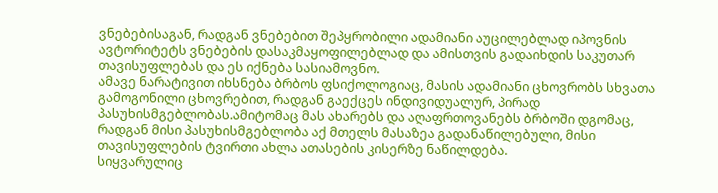ვნებებისაგან, რადგან ვნებებით შეპყრობილი ადამიანი აუცილებლად იპოვნის ავტორიტეტს ვნებების დასაკმაყოფილებლად და ამისთვის გადაიხდის საკუთარ თავისუფლებას და ეს იქნება სასიამოვნო.
ამავე ნარატივით იხსნება ბრბოს ფსიქოლოგიაც, მასის ადამიანი ცხოვრობს სხვათა გამოგონილი ცხოვრებით, რადგან გაექცეს ინდივიდუალურ, პირად პასუხისმგებლობას.ამიტომაც მას ახარებს და აღაფრთოვანებს ბრბოში დგომაც, რადგან მისი პასუხისმგებლობა აქ მთელს მასაზეა გადანაწილებული, მისი თავისუფლების ტვირთი ახლა ათასების კისერზე ნაწილდება.
სიყვარულიც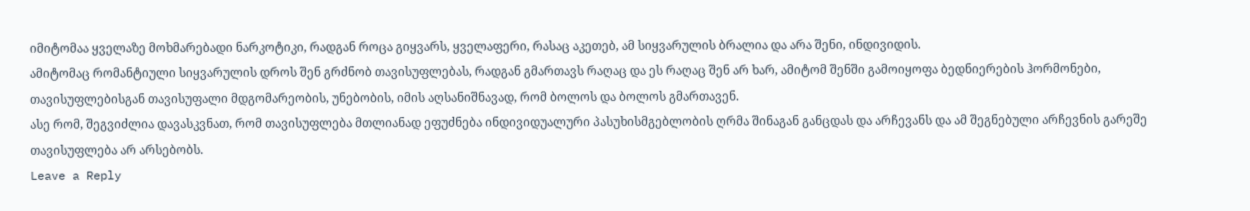იმიტომაა ყველაზე მოხმარებადი ნარკოტიკი, რადგან როცა გიყვარს, ყველაფერი, რასაც აკეთებ, ამ სიყვარულის ბრალია და არა შენი, ინდივიდის.
ამიტომაც რომანტიული სიყვარულის დროს შენ გრძნობ თავისუფლებას, რადგან გმართავს რაღაც და ეს რაღაც შენ არ ხარ, ამიტომ შენში გამოიყოფა ბედნიერების ჰორმონები, თავისუფლებისგან თავისუფალი მდგომარეობის, უნებობის, იმის აღსანიშნავად, რომ ბოლოს და ბოლოს გმართავენ.
ასე რომ, შეგვიძლია დავასკვნათ, რომ თავისუფლება მთლიანად ეფუძნება ინდივიდუალური პასუხისმგებლობის ღრმა შინაგან განცდას და არჩევანს და ამ შეგნებული არჩევნის გარეშე თავისუფლება არ არსებობს.
Leave a Reply